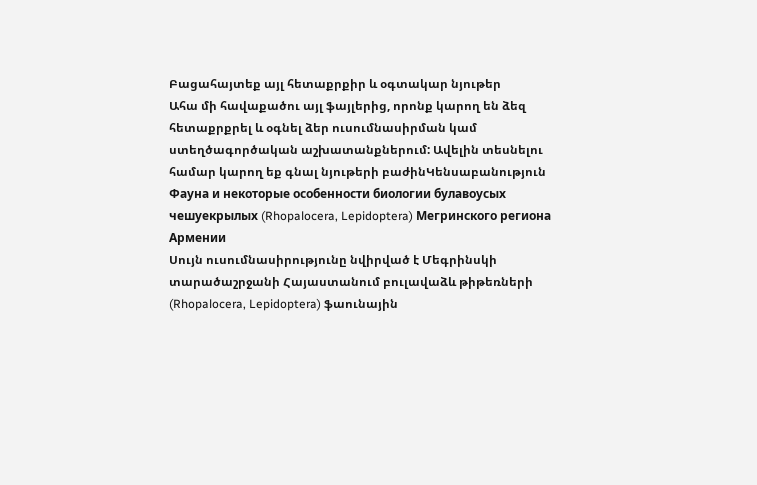Բացահայտեք այլ հետաքրքիր և օգտակար նյութեր
Ահա մի հավաքածու այլ ֆայլերից, որոնք կարող են ձեզ հետաքրքրել և օգնել ձեր ուսումնասիրման կամ ստեղծագործական աշխատանքներում: Ավելին տեսնելու համար կարող եք գնալ նյութերի բաժինԿենսաբանություն
Фауна и некоторые особенности биологии булавоусых чешуекрылых (Rhopalocera, Lepidoptera) Мегринского региона Армении
Սույն ուսումնասիրությունը նվիրված է Մեգրինսկի տարածաշրջանի Հայաստանում բուլավաձև թիթեռների (Rhopalocera, Lepidoptera) ֆաունային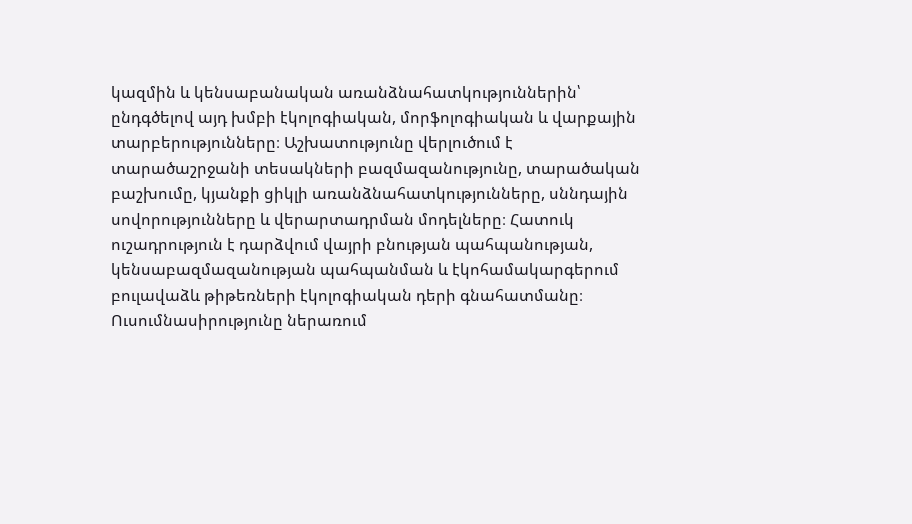կազմին և կենսաբանական առանձնահատկություններին՝ ընդգծելով այդ խմբի էկոլոգիական, մորֆոլոգիական և վարքային տարբերությունները։ Աշխատությունը վերլուծում է տարածաշրջանի տեսակների բազմազանությունը, տարածական բաշխումը, կյանքի ցիկլի առանձնահատկությունները, սննդային սովորությունները և վերարտադրման մոդելները։ Հատուկ ուշադրություն է դարձվում վայրի բնության պահպանության, կենսաբազմազանության պահպանման և էկոհամակարգերում բուլավաձև թիթեռների էկոլոգիական դերի գնահատմանը։ Ուսումնասիրությունը ներառում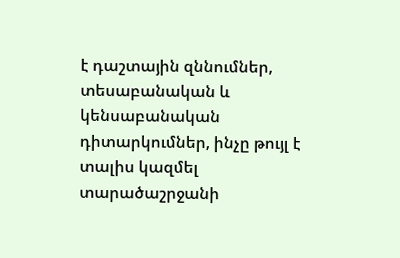է դաշտային զննումներ, տեսաբանական և կենսաբանական դիտարկումներ, ինչը թույլ է տալիս կազմել տարածաշրջանի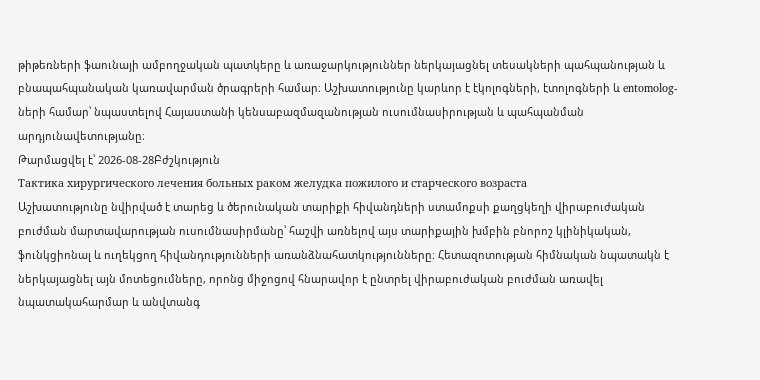թիթեռների ֆաունայի ամբողջական պատկերը և առաջարկություններ ներկայացնել տեսակների պահպանության և բնապահպանական կառավարման ծրագրերի համար։ Աշխատությունը կարևոր է էկոլոգների, էտոլոգների և entomolog-ների համար՝ նպաստելով Հայաստանի կենսաբազմազանության ուսումնասիրության և պահպանման արդյունավետությանը։
Թարմացվել է՝ 2026-08-28Բժշկություն
Тактика хирургического лечения больных раком желудка пожилого и старческого возраста
Աշխատությունը նվիրված է տարեց և ծերունական տարիքի հիվանդների ստամոքսի քաղցկեղի վիրաբուժական բուժման մարտավարության ուսումնասիրմանը՝ հաշվի առնելով այս տարիքային խմբին բնորոշ կլինիկական, ֆունկցիոնալ և ուղեկցող հիվանդությունների առանձնահատկությունները։ Հետազոտության հիմնական նպատակն է ներկայացնել այն մոտեցումները, որոնց միջոցով հնարավոր է ընտրել վիրաբուժական բուժման առավել նպատակահարմար և անվտանգ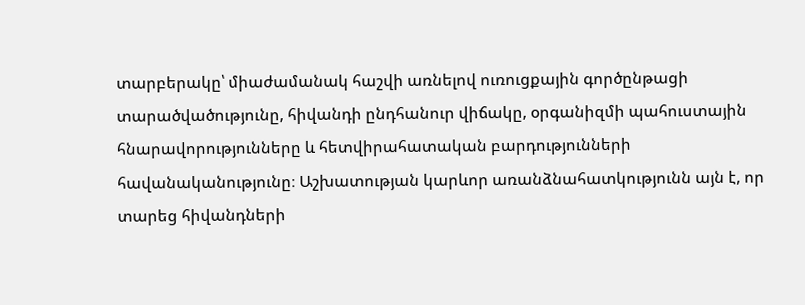տարբերակը՝ միաժամանակ հաշվի առնելով ուռուցքային գործընթացի տարածվածությունը, հիվանդի ընդհանուր վիճակը, օրգանիզմի պահուստային հնարավորությունները և հետվիրահատական բարդությունների հավանականությունը։ Աշխատության կարևոր առանձնահատկությունն այն է, որ տարեց հիվանդների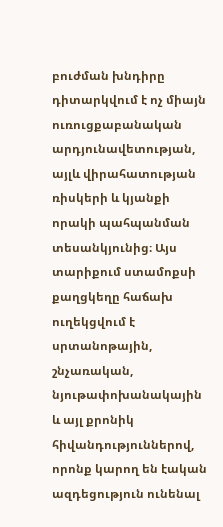բուժման խնդիրը դիտարկվում է ոչ միայն ուռուցքաբանական արդյունավետության, այլև վիրահատության ռիսկերի և կյանքի որակի պահպանման տեսանկյունից։ Այս տարիքում ստամոքսի քաղցկեղը հաճախ ուղեկցվում է սրտանոթային, շնչառական, նյութափոխանակային և այլ քրոնիկ հիվանդություններով, որոնք կարող են էական ազդեցություն ունենալ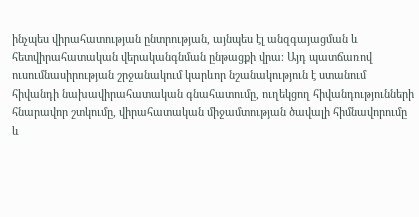ինչպես վիրահատության ընտրության, այնպես էլ անզգայացման և հետվիրահատական վերականգնման ընթացքի վրա։ Այդ պատճառով ուսումնասիրության շրջանակում կարևոր նշանակություն է ստանում հիվանդի նախավիրահատական գնահատումը, ուղեկցող հիվանդությունների հնարավոր շտկումը, վիրահատական միջամտության ծավալի հիմնավորումը և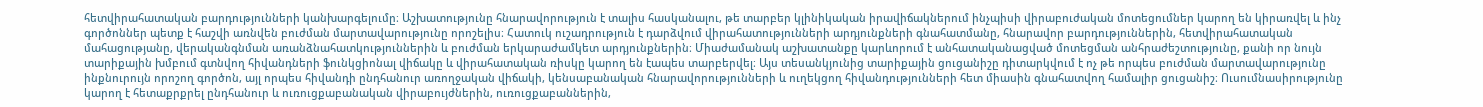հետվիրահատական բարդությունների կանխարգելումը։ Աշխատությունը հնարավորություն է տալիս հասկանալու, թե տարբեր կլինիկական իրավիճակներում ինչպիսի վիրաբուժական մոտեցումներ կարող են կիրառվել և ինչ գործոններ պետք է հաշվի առնվեն բուժման մարտավարությունը որոշելիս։ Հատուկ ուշադրություն է դարձվում վիրահատությունների արդյունքների գնահատմանը, հնարավոր բարդություններին, հետվիրահատական մահացությանը, վերականգնման առանձնահատկություններին և բուժման երկարաժամկետ արդյունքներին։ Միաժամանակ աշխատանքը կարևորում է անհատականացված մոտեցման անհրաժեշտությունը, քանի որ նույն տարիքային խմբում գտնվող հիվանդների ֆունկցիոնալ վիճակը և վիրահատական ռիսկը կարող են էապես տարբերվել։ Այս տեսանկյունից տարիքային ցուցանիշը դիտարկվում է ոչ թե որպես բուժման մարտավարությունը ինքնուրույն որոշող գործոն, այլ որպես հիվանդի ընդհանուր առողջական վիճակի, կենսաբանական հնարավորությունների և ուղեկցող հիվանդությունների հետ միասին գնահատվող համալիր ցուցանիշ։ Ուսումնասիրությունը կարող է հետաքրքրել ընդհանուր և ուռուցքաբանական վիրաբույժներին, ուռուցքաբաններին,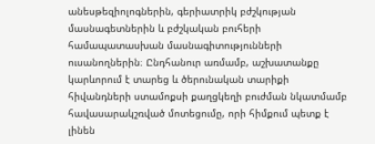անեսթեզիոլոգներին, գերիատրիկ բժշկության մասնագետներին և բժշկական բուհերի համապատասխան մասնագիտությունների ուսանողներին։ Ընդհանուր առմամբ, աշխատանքը կարևորում է տարեց և ծերունական տարիքի հիվանդների ստամոքսի քաղցկեղի բուժման նկատմամբ հավասարակշռված մոտեցումը, որի հիմքում պետք է լինեն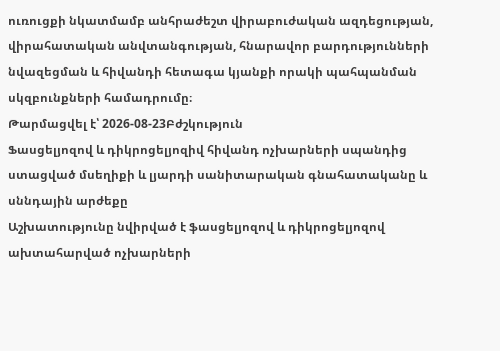ուռուցքի նկատմամբ անհրաժեշտ վիրաբուժական ազդեցության, վիրահատական անվտանգության, հնարավոր բարդությունների նվազեցման և հիվանդի հետագա կյանքի որակի պահպանման սկզբունքների համադրումը։
Թարմացվել է՝ 2026-08-23Բժշկություն
Ֆասցելյոզով և դիկրոցելյոզիվ հիվանդ ոչխարների սպանդից ստացված մսեղիքի և լյարդի սանիտարական գնահատականը և սննդային արժեքը
Աշխատությունը նվիրված է ֆասցելյոզով և դիկրոցելյոզով ախտահարված ոչխարների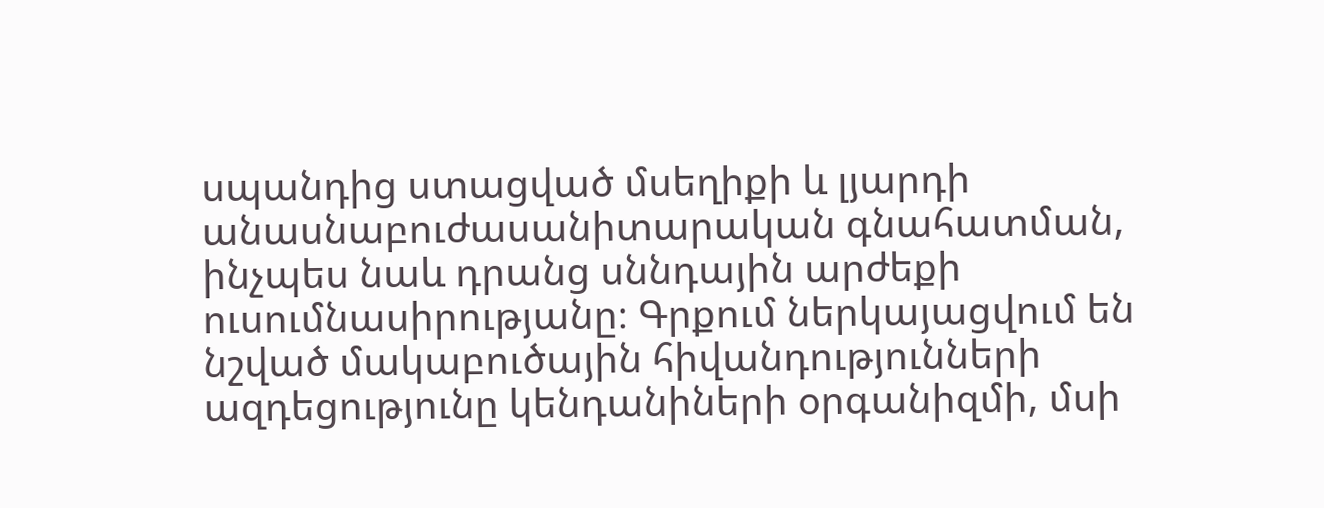սպանդից ստացված մսեղիքի և լյարդի անասնաբուժասանիտարական գնահատման, ինչպես նաև դրանց սննդային արժեքի ուսումնասիրությանը։ Գրքում ներկայացվում են նշված մակաբուծային հիվանդությունների ազդեցությունը կենդանիների օրգանիզմի, մսի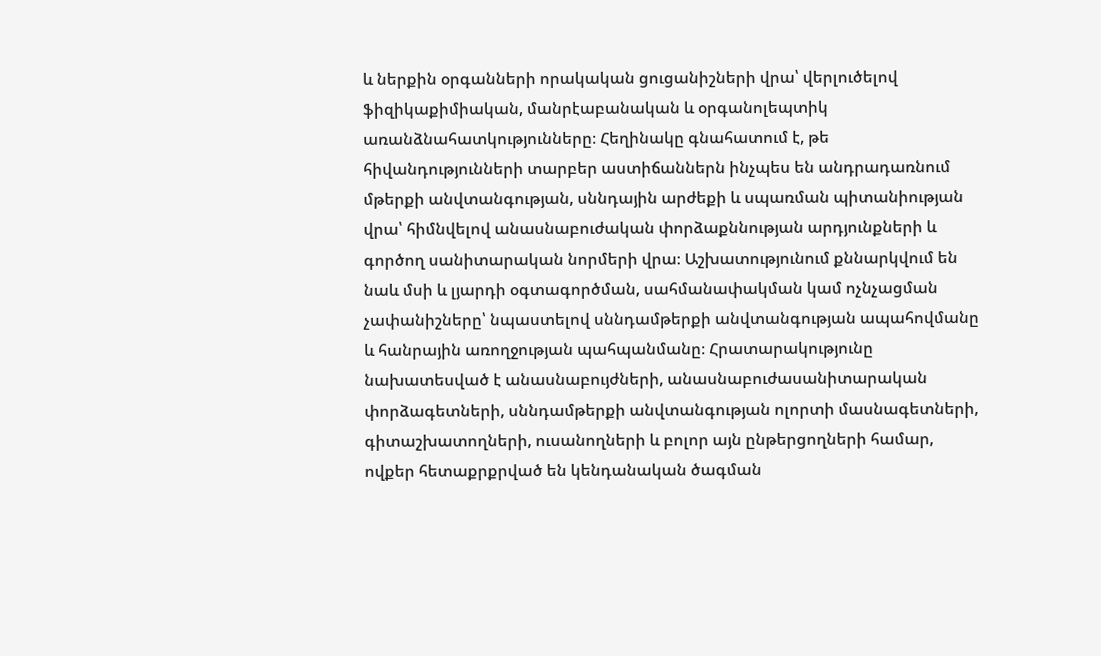և ներքին օրգանների որակական ցուցանիշների վրա՝ վերլուծելով ֆիզիկաքիմիական, մանրէաբանական և օրգանոլեպտիկ առանձնահատկությունները։ Հեղինակը գնահատում է, թե հիվանդությունների տարբեր աստիճաններն ինչպես են անդրադառնում մթերքի անվտանգության, սննդային արժեքի և սպառման պիտանիության վրա՝ հիմնվելով անասնաբուժական փորձաքննության արդյունքների և գործող սանիտարական նորմերի վրա։ Աշխատությունում քննարկվում են նաև մսի և լյարդի օգտագործման, սահմանափակման կամ ոչնչացման չափանիշները՝ նպաստելով սննդամթերքի անվտանգության ապահովմանը և հանրային առողջության պահպանմանը։ Հրատարակությունը նախատեսված է անասնաբույժների, անասնաբուժասանիտարական փորձագետների, սննդամթերքի անվտանգության ոլորտի մասնագետների, գիտաշխատողների, ուսանողների և բոլոր այն ընթերցողների համար, ովքեր հետաքրքրված են կենդանական ծագման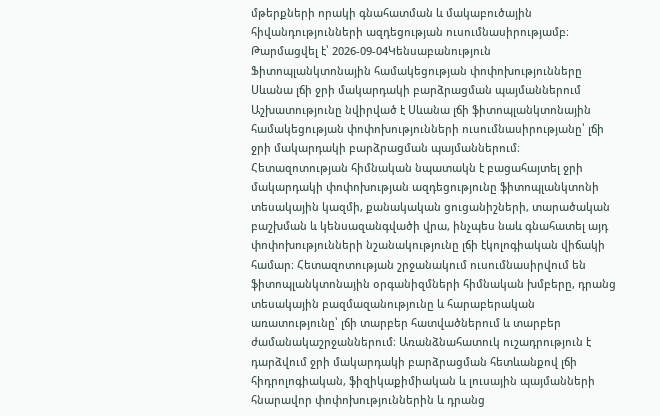մթերքների որակի գնահատման և մակաբուծային հիվանդությունների ազդեցության ուսումնասիրությամբ։
Թարմացվել է՝ 2026-09-04Կենսաբանություն
Ֆիտոպլանկտոնային համակեցության փոփոխությունները Սևանա լճի ջրի մակարդակի բարձրացման պայմաններում
Աշխատությունը նվիրված է Սևանա լճի ֆիտոպլանկտոնային համակեցության փոփոխությունների ուսումնասիրությանը՝ լճի ջրի մակարդակի բարձրացման պայմաններում։ Հետազոտության հիմնական նպատակն է բացահայտել ջրի մակարդակի փոփոխության ազդեցությունը ֆիտոպլանկտոնի տեսակային կազմի, քանակական ցուցանիշների, տարածական բաշխման և կենսազանգվածի վրա, ինչպես նաև գնահատել այդ փոփոխությունների նշանակությունը լճի էկոլոգիական վիճակի համար։ Հետազոտության շրջանակում ուսումնասիրվում են ֆիտոպլանկտոնային օրգանիզմների հիմնական խմբերը, դրանց տեսակային բազմազանությունը և հարաբերական առատությունը՝ լճի տարբեր հատվածներում և տարբեր ժամանակաշրջաններում։ Առանձնահատուկ ուշադրություն է դարձվում ջրի մակարդակի բարձրացման հետևանքով լճի հիդրոլոգիական, ֆիզիկաքիմիական և լուսային պայմանների հնարավոր փոփոխություններին և դրանց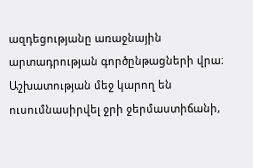ազդեցությանը առաջնային արտադրության գործընթացների վրա։ Աշխատության մեջ կարող են ուսումնասիրվել ջրի ջերմաստիճանի,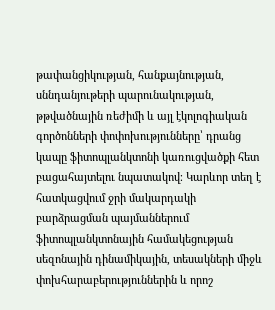թափանցիկության, հանքայնության, սննդանյութերի պարունակության, թթվածնային ռեժիմի և այլ էկոլոգիական գործոնների փոփոխությունները՝ դրանց կապը ֆիտոպլանկտոնի կառուցվածքի հետ բացահայտելու նպատակով։ Կարևոր տեղ է հատկացվում ջրի մակարդակի բարձրացման պայմաններում ֆիտոպլանկտոնային համակեցության սեզոնային դինամիկային, տեսակների միջև փոխհարաբերություններին և որոշ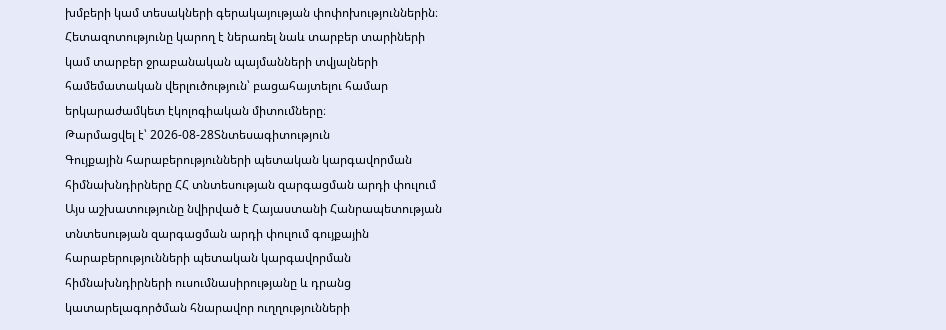խմբերի կամ տեսակների գերակայության փոփոխություններին։ Հետազոտությունը կարող է ներառել նաև տարբեր տարիների կամ տարբեր ջրաբանական պայմանների տվյալների համեմատական վերլուծություն՝ բացահայտելու համար երկարաժամկետ էկոլոգիական միտումները։
Թարմացվել է՝ 2026-08-28Տնտեսագիտություն
Գույքային հարաբերությունների պետական կարգավորման հիմնախնդիրները ՀՀ տնտեսության զարգացման արդի փուլում
Այս աշխատությունը նվիրված է Հայաստանի Հանրապետության տնտեսության զարգացման արդի փուլում գույքային հարաբերությունների պետական կարգավորման հիմնախնդիրների ուսումնասիրությանը և դրանց կատարելագործման հնարավոր ուղղությունների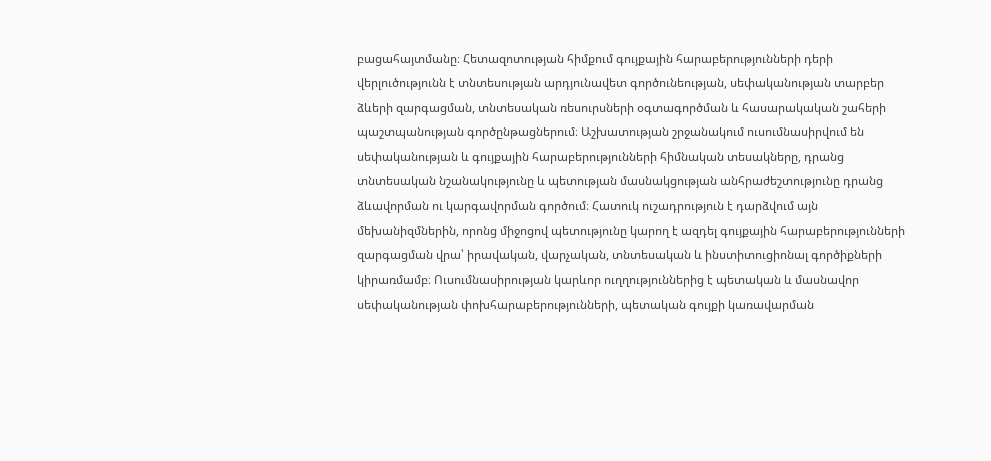բացահայտմանը։ Հետազոտության հիմքում գույքային հարաբերությունների դերի վերլուծությունն է տնտեսության արդյունավետ գործունեության, սեփականության տարբեր ձևերի զարգացման, տնտեսական ռեսուրսների օգտագործման և հասարակական շահերի պաշտպանության գործընթացներում։ Աշխատության շրջանակում ուսումնասիրվում են սեփականության և գույքային հարաբերությունների հիմնական տեսակները, դրանց տնտեսական նշանակությունը և պետության մասնակցության անհրաժեշտությունը դրանց ձևավորման ու կարգավորման գործում։ Հատուկ ուշադրություն է դարձվում այն մեխանիզմներին, որոնց միջոցով պետությունը կարող է ազդել գույքային հարաբերությունների զարգացման վրա՝ իրավական, վարչական, տնտեսական և ինստիտուցիոնալ գործիքների կիրառմամբ։ Ուսումնասիրության կարևոր ուղղություններից է պետական և մասնավոր սեփականության փոխհարաբերությունների, պետական գույքի կառավարման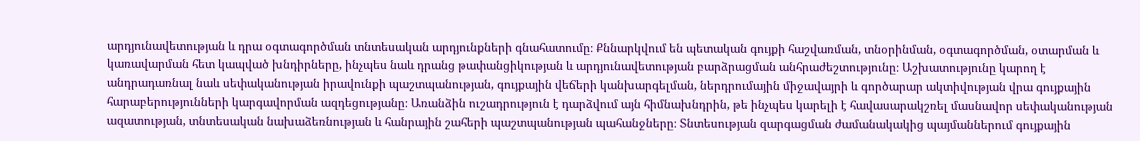արդյունավետության և դրա օգտագործման տնտեսական արդյունքների գնահատումը։ Քննարկվում են պետական գույքի հաշվառման, տնօրինման, օգտագործման, օտարման և կառավարման հետ կապված խնդիրները, ինչպես նաև դրանց թափանցիկության և արդյունավետության բարձրացման անհրաժեշտությունը։ Աշխատությունը կարող է անդրադառնալ նաև սեփականության իրավունքի պաշտպանության, գույքային վեճերի կանխարգելման, ներդրումային միջավայրի և գործարար ակտիվության վրա գույքային հարաբերությունների կարգավորման ազդեցությանը։ Առանձին ուշադրություն է դարձվում այն հիմնախնդրին, թե ինչպես կարելի է հավասարակշռել մասնավոր սեփականության ազատության, տնտեսական նախաձեռնության և հանրային շահերի պաշտպանության պահանջները։ Տնտեսության զարգացման ժամանակակից պայմաններում գույքային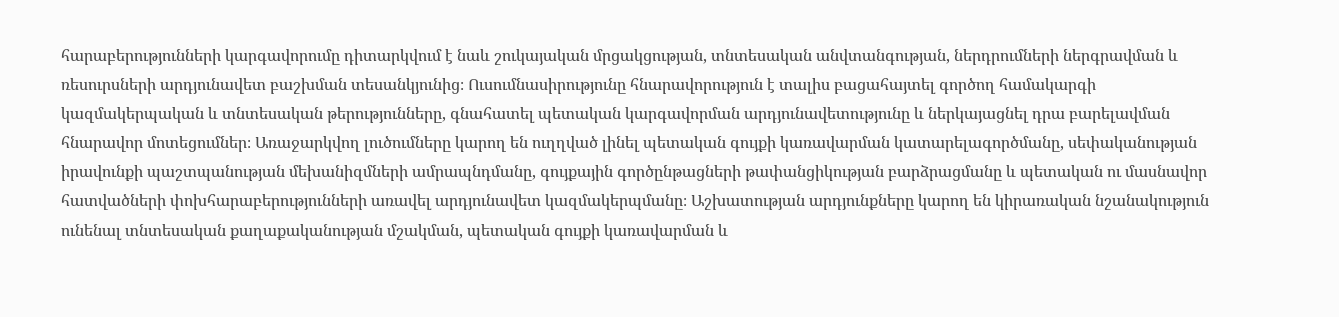հարաբերությունների կարգավորումը դիտարկվում է նաև շուկայական մրցակցության, տնտեսական անվտանգության, ներդրումների ներգրավման և ռեսուրսների արդյունավետ բաշխման տեսանկյունից։ Ուսումնասիրությունը հնարավորություն է տալիս բացահայտել գործող համակարգի կազմակերպական և տնտեսական թերությունները, գնահատել պետական կարգավորման արդյունավետությունը և ներկայացնել դրա բարելավման հնարավոր մոտեցումներ։ Առաջարկվող լուծումները կարող են ուղղված լինել պետական գույքի կառավարման կատարելագործմանը, սեփականության իրավունքի պաշտպանության մեխանիզմների ամրապնդմանը, գույքային գործընթացների թափանցիկության բարձրացմանը և պետական ու մասնավոր հատվածների փոխհարաբերությունների առավել արդյունավետ կազմակերպմանը։ Աշխատության արդյունքները կարող են կիրառական նշանակություն ունենալ տնտեսական քաղաքականության մշակման, պետական գույքի կառավարման և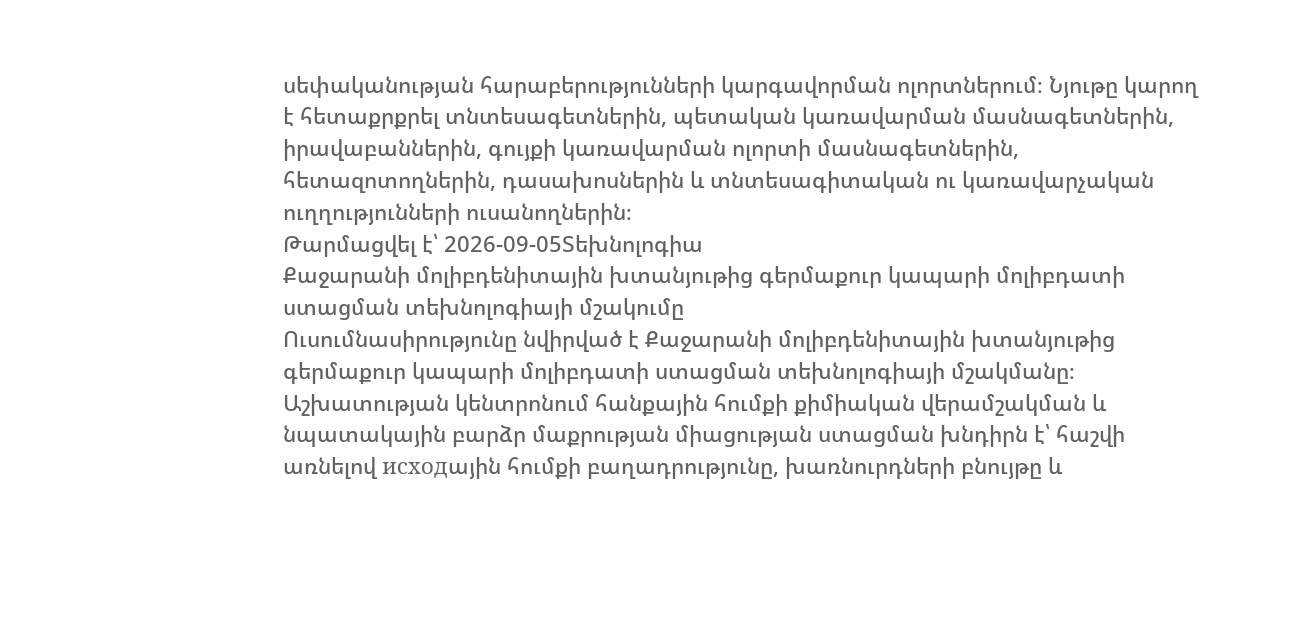սեփականության հարաբերությունների կարգավորման ոլորտներում։ Նյութը կարող է հետաքրքրել տնտեսագետներին, պետական կառավարման մասնագետներին, իրավաբաններին, գույքի կառավարման ոլորտի մասնագետներին, հետազոտողներին, դասախոսներին և տնտեսագիտական ու կառավարչական ուղղությունների ուսանողներին։
Թարմացվել է՝ 2026-09-05Տեխնոլոգիա
Քաջարանի մոլիբդենիտային խտանյութից գերմաքուր կապարի մոլիբդատի ստացման տեխնոլոգիայի մշակումը
Ուսումնասիրությունը նվիրված է Քաջարանի մոլիբդենիտային խտանյութից գերմաքուր կապարի մոլիբդատի ստացման տեխնոլոգիայի մշակմանը։ Աշխատության կենտրոնում հանքային հումքի քիմիական վերամշակման և նպատակային բարձր մաքրության միացության ստացման խնդիրն է՝ հաշվի առնելով исходային հումքի բաղադրությունը, խառնուրդների բնույթը և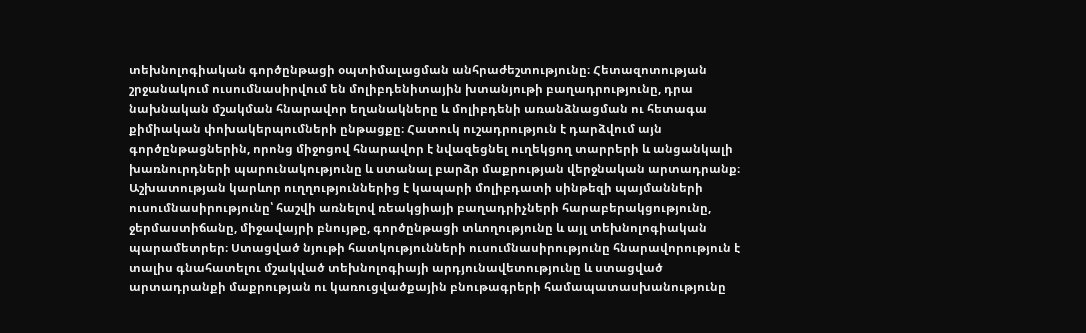տեխնոլոգիական գործընթացի օպտիմալացման անհրաժեշտությունը։ Հետազոտության շրջանակում ուսումնասիրվում են մոլիբդենիտային խտանյութի բաղադրությունը, դրա նախնական մշակման հնարավոր եղանակները և մոլիբդենի առանձնացման ու հետագա քիմիական փոխակերպումների ընթացքը։ Հատուկ ուշադրություն է դարձվում այն գործընթացներին, որոնց միջոցով հնարավոր է նվազեցնել ուղեկցող տարրերի և անցանկալի խառնուրդների պարունակությունը և ստանալ բարձր մաքրության վերջնական արտադրանք։ Աշխատության կարևոր ուղղություններից է կապարի մոլիբդատի սինթեզի պայմանների ուսումնասիրությունը՝ հաշվի առնելով ռեակցիայի բաղադրիչների հարաբերակցությունը, ջերմաստիճանը, միջավայրի բնույթը, գործընթացի տևողությունը և այլ տեխնոլոգիական պարամետրեր։ Ստացված նյութի հատկությունների ուսումնասիրությունը հնարավորություն է տալիս գնահատելու մշակված տեխնոլոգիայի արդյունավետությունը և ստացված արտադրանքի մաքրության ու կառուցվածքային բնութագրերի համապատասխանությունը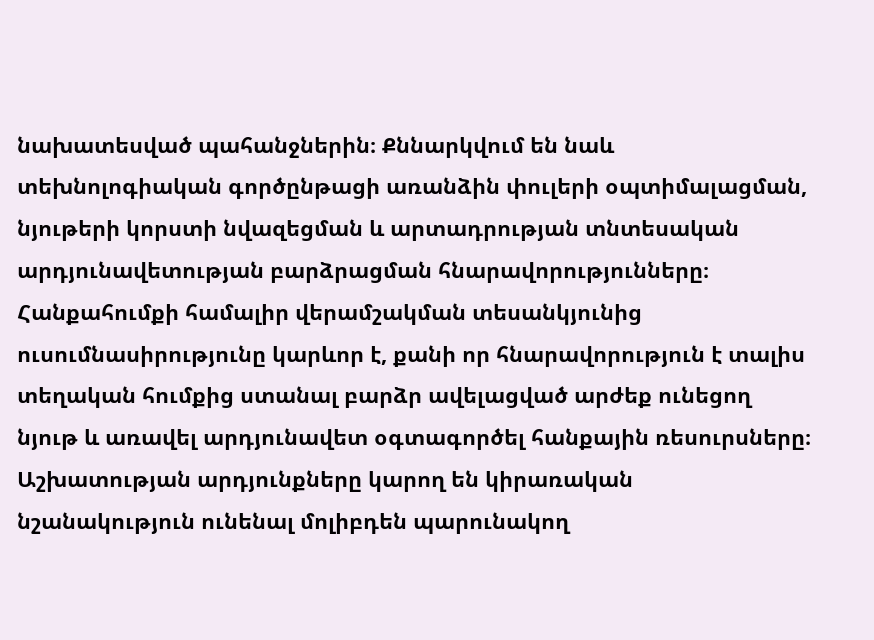նախատեսված պահանջներին։ Քննարկվում են նաև տեխնոլոգիական գործընթացի առանձին փուլերի օպտիմալացման, նյութերի կորստի նվազեցման և արտադրության տնտեսական արդյունավետության բարձրացման հնարավորությունները։ Հանքահումքի համալիր վերամշակման տեսանկյունից ուսումնասիրությունը կարևոր է, քանի որ հնարավորություն է տալիս տեղական հումքից ստանալ բարձր ավելացված արժեք ունեցող նյութ և առավել արդյունավետ օգտագործել հանքային ռեսուրսները։ Աշխատության արդյունքները կարող են կիրառական նշանակություն ունենալ մոլիբդեն պարունակող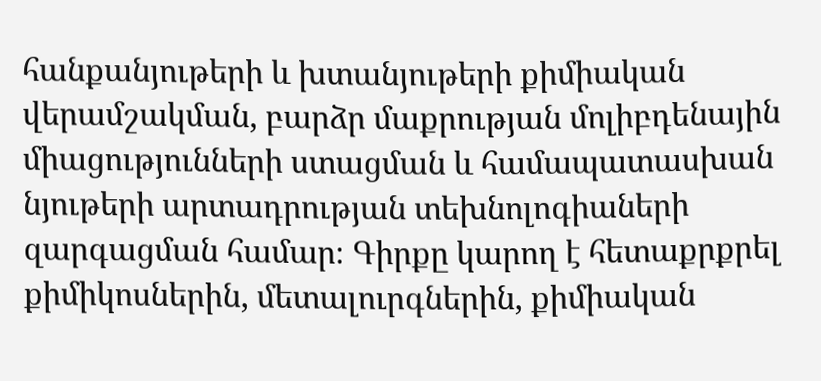հանքանյութերի և խտանյութերի քիմիական վերամշակման, բարձր մաքրության մոլիբդենային միացությունների ստացման և համապատասխան նյութերի արտադրության տեխնոլոգիաների զարգացման համար։ Գիրքը կարող է հետաքրքրել քիմիկոսներին, մետալուրգներին, քիմիական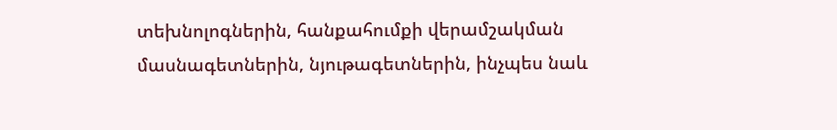տեխնոլոգներին, հանքահումքի վերամշակման մասնագետներին, նյութագետներին, ինչպես նաև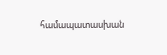համապատասխան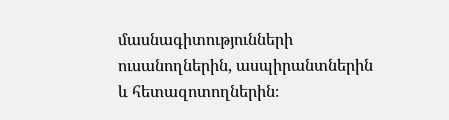մասնագիտությունների ուսանողներին, ասպիրանտներին և հետազոտողներին։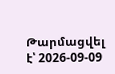Թարմացվել է՝ 2026-09-09